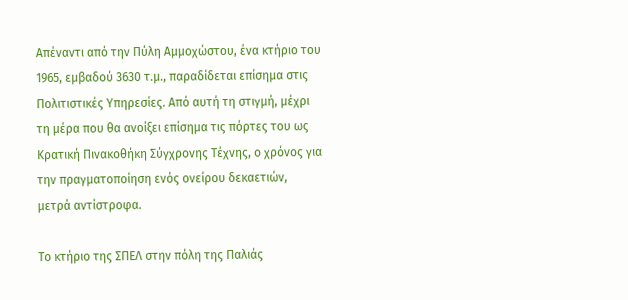Απέναντι από την Πύλη Αμμοχώστου, ένα κτήριο του 1965, εμβαδού 3630 τ.μ., παραδίδεται επίσημα στις Πολιτιστικές Υπηρεσίες. Από αυτή τη στιγμή, μέχρι τη μέρα που θα ανοίξει επίσημα τις πόρτες του ως Κρατική Πινακοθήκη Σύγχρονης Τέχνης, ο χρόνος για την πραγματοποίηση ενός ονείρου δεκαετιών, μετρά αντίστροφα.

Το κτήριο της ΣΠΕΛ στην πόλη της Παλιάς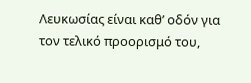Λευκωσίας είναι καθ’ οδόν για τον τελικό προορισμό του,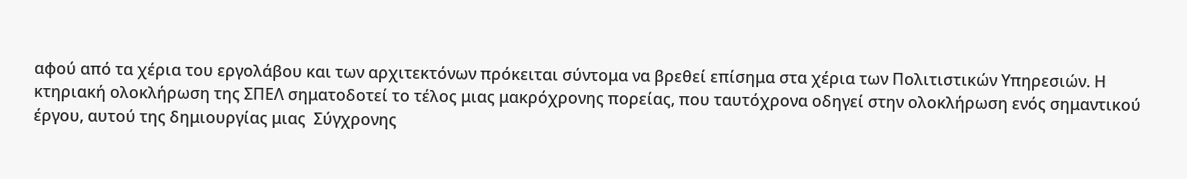αφού από τα χέρια του εργολάβου και των αρχιτεκτόνων πρόκειται σύντομα να βρεθεί επίσημα στα χέρια των Πολιτιστικών Υπηρεσιών. Η κτηριακή ολοκλήρωση της ΣΠΕΛ σηματοδοτεί το τέλος μιας μακρόχρονης πορείας, που ταυτόχρονα οδηγεί στην ολοκλήρωση ενός σημαντικού έργου, αυτού της δημιουργίας μιας  Σύγχρονης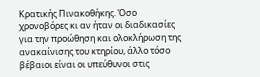Κρατικής Πινακοθήκης. Όσο χρονοβόρες κι αν ήταν οι διαδικασίες για την προώθηση και ολοκλήρωση της ανακαίνισης του κτηρίου, άλλο τόσο βέβαιοι είναι οι υπεύθυνοι στις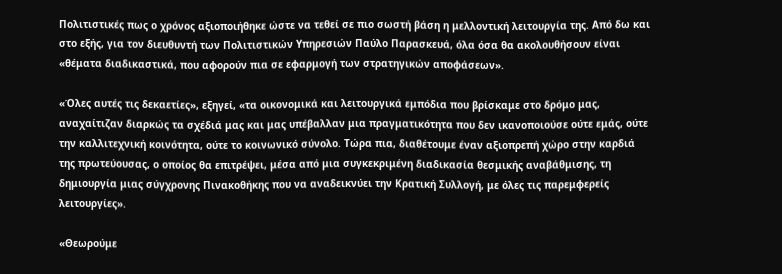Πολιτιστικές πως ο χρόνος αξιοποιήθηκε ώστε να τεθεί σε πιο σωστή βάση η μελλοντική λειτουργία της. Από δω και στο εξής, για τον διευθυντή των Πολιτιστικών Υπηρεσιών Παύλο Παρασκευά, όλα όσα θα ακολουθήσουν είναι «θέματα διαδικαστικά, που αφορούν πια σε εφαρμογή των στρατηγικών αποφάσεων».

«Όλες αυτές τις δεκαετίες», εξηγεί, «τα οικονομικά και λειτουργικά εμπόδια που βρίσκαμε στο δρόμο μας, αναχαίτιζαν διαρκώς τα σχέδιά μας και μας υπέβαλλαν μια πραγματικότητα που δεν ικανοποιούσε ούτε εμάς, ούτε την καλλιτεχνική κοινότητα, ούτε το κοινωνικό σύνολο. Τώρα πια, διαθέτουμε έναν αξιοπρεπή χώρο στην καρδιά της πρωτεύουσας, ο οποίος θα επιτρέψει, μέσα από μια συγκεκριμένη διαδικασία θεσμικής αναβάθμισης, τη δημιουργία μιας σύγχρονης Πινακοθήκης που να αναδεικνύει την Κρατική Συλλογή, με όλες τις παρεμφερείς λειτουργίες».

«Θεωρούμε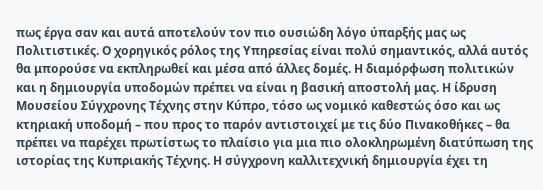πως έργα σαν και αυτά αποτελούν τον πιο ουσιώδη λόγο ύπαρξής μας ως Πολιτιστικές. Ο χορηγικός ρόλος της Υπηρεσίας είναι πολύ σημαντικός, αλλά αυτός θα μπορούσε να εκπληρωθεί και μέσα από άλλες δομές. Η διαμόρφωση πολιτικών και η δημιουργία υποδομών πρέπει να είναι η βασική αποστολή μας. Η ίδρυση Μουσείου Σύγχρονης Τέχνης στην Κύπρο, τόσο ως νομικό καθεστώς όσο και ως κτηριακή υποδομή – που προς το παρόν αντιστοιχεί με τις δύο Πινακοθήκες – θα πρέπει να παρέχει πρωτίστως το πλαίσιο για μια πιο ολοκληρωμένη διατύπωση της ιστορίας της Κυπριακής Τέχνης. Η σύγχρονη καλλιτεχνική δημιουργία έχει τη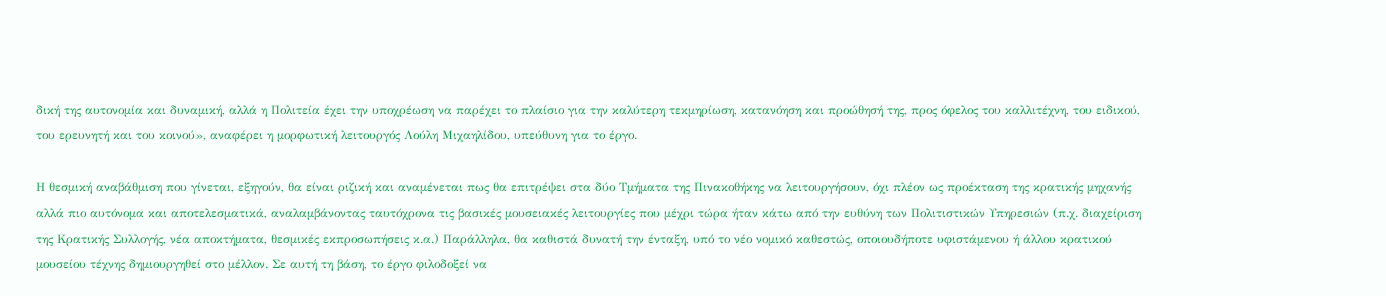δική της αυτονομία και δυναμική, αλλά η Πολιτεία έχει την υποχρέωση να παρέχει το πλαίσιο για την καλύτερη τεκμηρίωση, κατανόηση και προώθησή της, προς όφελος του καλλιτέχνη, του ειδικού, του ερευνητή και του κοινού», αναφέρει η μορφωτική λειτουργός Λούλη Μιχαηλίδου, υπεύθυνη για το έργο.

Η θεσμική αναβάθμιση που γίνεται, εξηγούν, θα είναι ριζική και αναμένεται πως θα επιτρέψει στα δύο Τμήματα της Πινακοθήκης να λειτουργήσουν, όχι πλέον ως προέκταση της κρατικής μηχανής αλλά πιο αυτόνομα και αποτελεσματικά, αναλαμβάνοντας ταυτόχρονα τις βασικές μουσειακές λειτουργίες που μέχρι τώρα ήταν κάτω από την ευθύνη των Πολιτιστικών Υπηρεσιών (π.χ. διαχείριση  της Κρατικής Συλλογής, νέα αποκτήματα, θεσμικές εκπροσωπήσεις κ.α.) Παράλληλα, θα καθιστά δυνατή την ένταξη, υπό το νέο νομικό καθεστώς, οποιουδήποτε υφιστάμενου ή άλλου κρατικού μουσείου τέχνης δημιουργηθεί στο μέλλον. Σε αυτή τη βάση, το έργο φιλοδοξεί να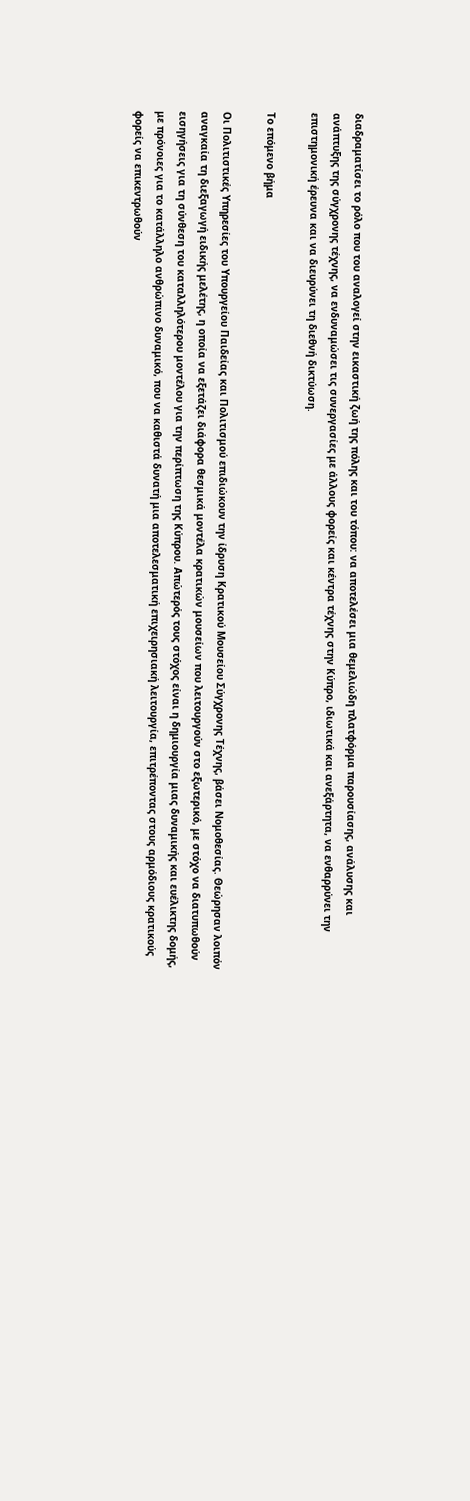διαδραματίσει το ρόλο που του αναλογεί στην εικαστική ζωή της πόλης και του τόπου: να αποτελέσει μια θεμελιώδη πλατφόρμα παρουσίασης, ανάλυσης και ανάπτυξης της σύγχρονης τέχνης, να ενδυναμώσει τις συνεργασίες με άλλους φορείς και κέντρα τέχνης στην Κύπρο, ιδιωτικά και ανεξάρτητα, να ενθαρρύνει την επιστημονική έρευνα και να διευρύνει τη διεθνή δικτύωση.

Το επόμενο βήμα

Οι Πολιτιστικές Υπηρεσίες του Υπουργείου Παιδείας και Πολιτισμού επιδιώκουν την ίδρυση Κρατικού Μουσείου Σύγχρονης Τέχνης, βάσει Νομοθεσίας. Θεώρησαν λοιπόν αναγκαία τη διεξαγωγή ειδικής μελέτης, η οποία να εξετάζει διάφορα θεσμικά μοντέλα κρατικών μουσείων που λειτουργούν στο εξωτερικό, με στόχο να διατυπωθούν εισηγήσεις για τη σύνθεση του καταλληλότερου μοντέλου για την περίπτωση της Κύπρου. Απώτερός τους στόχος είναι η δημιουργία μιας δυναμικής και ευέλικτης δομής, με πρόνοιες για το κατάλληλο ανθρώπινο δυναμικό, που να καθιστά δυνατή μια αποτελεσματική επιχειρησιακή λειτουργία, επιτρέποντας στους αρμόδιους κρατικούς φορείς να επικεντρωθούν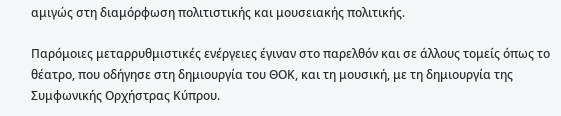αμιγώς στη διαμόρφωση πολιτιστικής και μουσειακής πολιτικής.

Παρόμοιες μεταρρυθμιστικές ενέργειες έγιναν στο παρελθόν και σε άλλους τομείς όπως το θέατρο, που οδήγησε στη δημιουργία του ΘΟΚ, και τη μουσική, με τη δημιουργία της Συμφωνικής Ορχήστρας Κύπρου.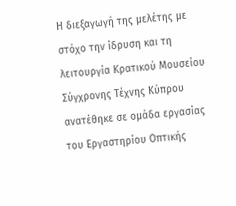Η διεξαγωγή της μελέτης με στόχο την ίδρυση και τη λειτουργία Κρατικού Μουσείου Σύγχρονης Τέχνης Κύπρου ανατέθηκε σε ομάδα εργασίας του Εργαστηρίου Οπτικής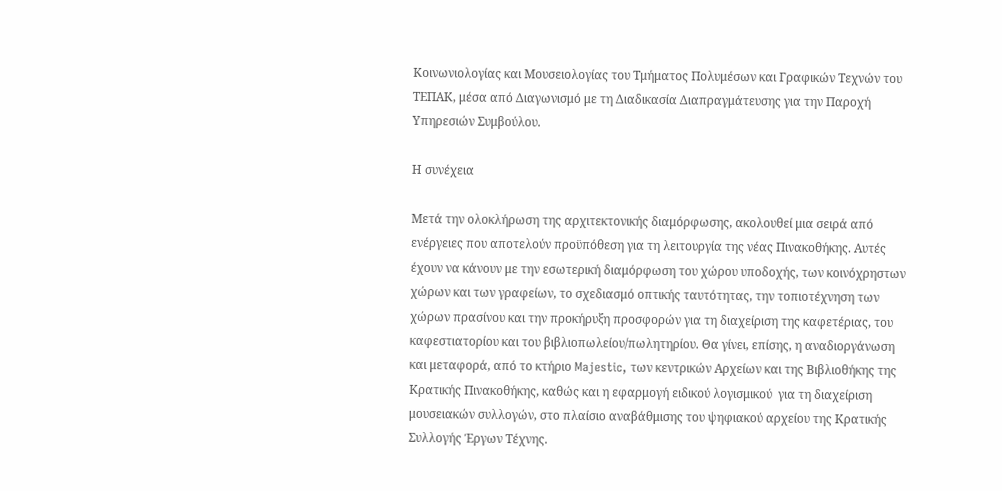Κοινωνιολογίας και Μουσειολογίας του Τμήματος Πολυμέσων και Γραφικών Τεχνών του ΤΕΠΑΚ, μέσα από Διαγωνισμό με τη Διαδικασία Διαπραγμάτευσης για την Παροχή Υπηρεσιών Συμβούλου.

Η συνέχεια

Μετά την ολοκλήρωση της αρχιτεκτονικής διαμόρφωσης, ακολουθεί μια σειρά από ενέργειες που αποτελούν προϋπόθεση για τη λειτουργία της νέας Πινακοθήκης. Αυτές έχουν να κάνουν με την εσωτερική διαμόρφωση του χώρου υποδοχής, των κοινόχρηστων χώρων και των γραφείων, το σχεδιασμό οπτικής ταυτότητας, την τοπιοτέχνηση των χώρων πρασίνου και την προκήρυξη προσφορών για τη διαχείριση της καφετέριας, του καφεστιατορίου και του βιβλιοπωλείου/πωλητηρίου. Θα γίνει, επίσης, η αναδιοργάνωση και μεταφορά, από το κτήριο Majestic, των κεντρικών Αρχείων και της Βιβλιοθήκης της Κρατικής Πινακοθήκης, καθώς και η εφαρμογή ειδικού λογισμικού  για τη διαχείριση μουσειακών συλλογών, στο πλαίσιο αναβάθμισης του ψηφιακού αρχείου της Κρατικής Συλλογής Έργων Τέχνης.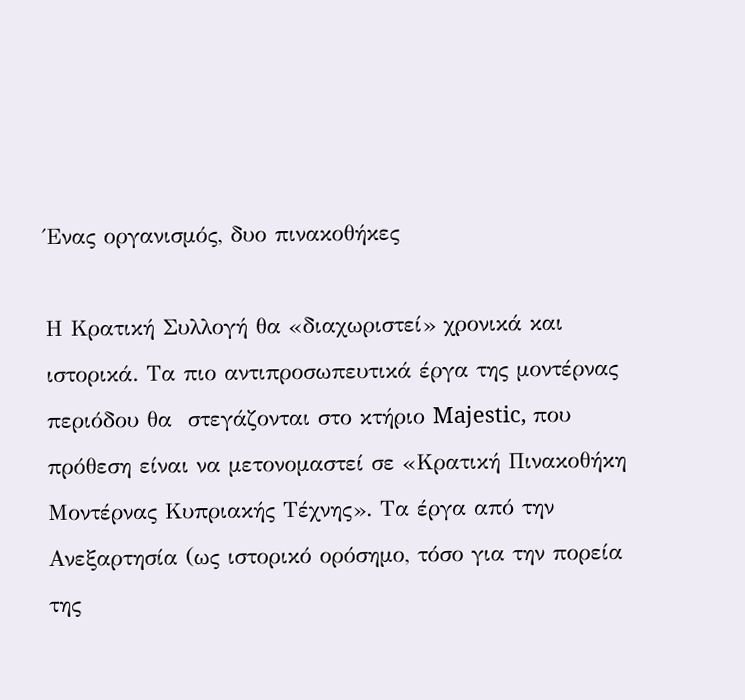Ένας οργανισμός, δυο πινακοθήκες

Η Κρατική Συλλογή θα «διαχωριστεί» χρονικά και ιστορικά. Τα πιο αντιπροσωπευτικά έργα της μοντέρνας περιόδου θα  στεγάζονται στο κτήριο Majestic, που πρόθεση είναι να μετονομαστεί σε «Κρατική Πινακοθήκη Μοντέρνας Κυπριακής Τέχνης». Τα έργα από την Ανεξαρτησία (ως ιστορικό ορόσημο, τόσο για την πορεία της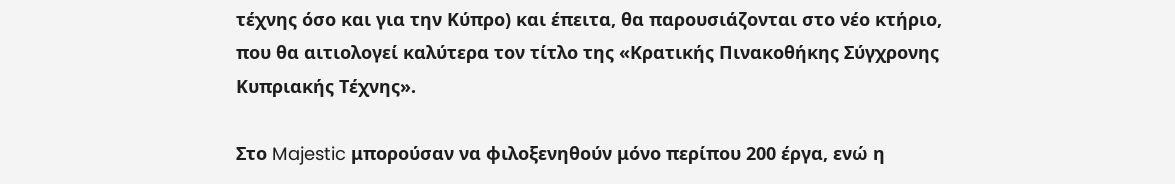τέχνης όσο και για την Κύπρο) και έπειτα, θα παρουσιάζονται στο νέο κτήριο, που θα αιτιολογεί καλύτερα τον τίτλο της «Κρατικής Πινακοθήκης Σύγχρονης Κυπριακής Τέχνης».

Στο Majestic μπορούσαν να φιλοξενηθούν μόνο περίπου 200 έργα, ενώ η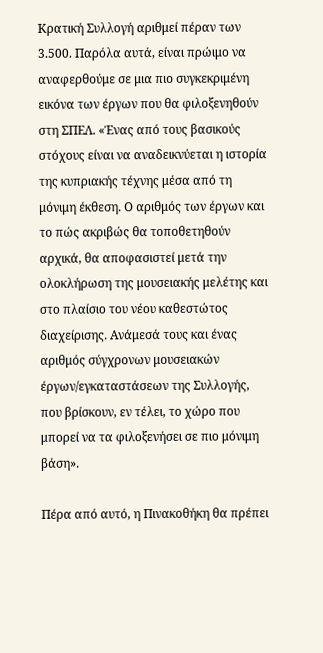Κρατική Συλλογή αριθμεί πέραν των 3.500. Παρόλα αυτά, είναι πρώιμο να αναφερθούμε σε μια πιο συγκεκριμένη εικόνα των έργων που θα φιλοξενηθούν στη ΣΠΕΛ. «Ένας από τους βασικούς στόχους είναι να αναδεικνύεται η ιστορία της κυπριακής τέχνης μέσα από τη μόνιμη έκθεση. Ο αριθμός των έργων και το πώς ακριβώς θα τοποθετηθούν αρχικά, θα αποφασιστεί μετά την ολοκλήρωση της μουσειακής μελέτης και στο πλαίσιο του νέου καθεστώτος διαχείρισης. Ανάμεσά τους και ένας αριθμός σύγχρονων μουσειακών έργων/εγκαταστάσεων της Συλλογής, που βρίσκουν, εν τέλει, το χώρο που μπορεί να τα φιλοξενήσει σε πιο μόνιμη βάση».

Πέρα από αυτό, η Πινακοθήκη θα πρέπει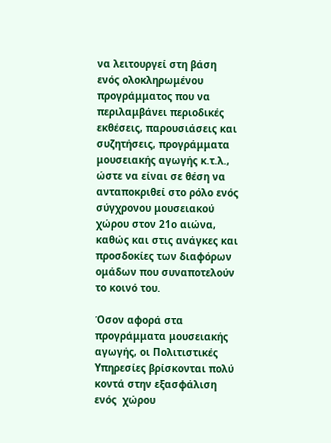να λειτουργεί στη βάση ενός ολοκληρωμένου προγράμματος που να περιλαμβάνει περιοδικές εκθέσεις, παρουσιάσεις και συζητήσεις, προγράμματα μουσειακής αγωγής κ.τ.λ., ώστε να είναι σε θέση να ανταποκριθεί στο ρόλο ενός σύγχρονου μουσειακού χώρου στον 21ο αιώνα, καθώς και στις ανάγκες και προσδοκίες των διαφόρων ομάδων που συναποτελούν το κοινό του.

Όσον αφορά στα προγράμματα μουσειακής αγωγής, οι Πολιτιστικές Υπηρεσίες βρίσκονται πολύ κοντά στην εξασφάλιση ενός  χώρου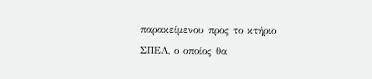παρακείμενου προς το κτήριο ΣΠΕΛ, ο οποίος θα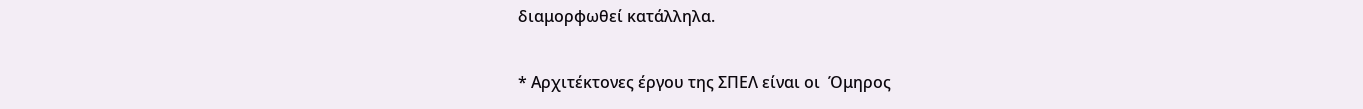διαμορφωθεί κατάλληλα.

* Αρχιτέκτονες έργου της ΣΠΕΛ είναι οι  Όμηρος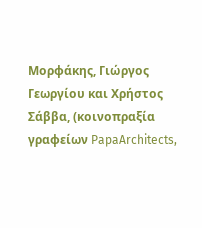Μορφάκης, Γιώργος Γεωργίου και Χρήστος Σάββα, (κοινοπραξία γραφείων PapaArchitects,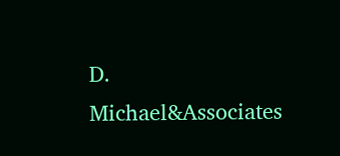D. Michael&Associates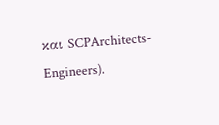και SCPArchitects-Engineers).